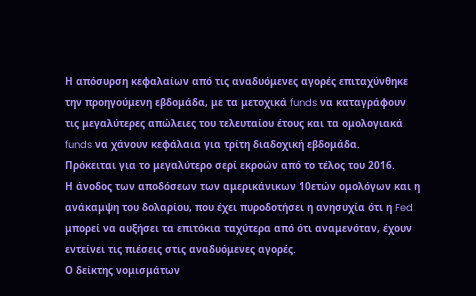Η απόσυρση κεφαλαίων από τις αναδυόμενες αγορές επιταχύνθηκε την προηγούμενη εβδομάδα, με τα μετοχικά funds να καταγράφουν τις μεγαλύτερες απώλειες του τελευταίου έτους και τα ομολογιακά funds να χάνουν κεφάλαια για τρίτη διαδοχική εβδομάδα.
Πρόκειται για το μεγαλύτερο σερί εκροών από το τέλος του 2016.
Η άνοδος των αποδόσεων των αμερικάνικων 10ετών ομολόγων και η ανάκαμψη του δολαρίου, που έχει πυροδοτήσει η ανησυχία ότι η Fed μπορεί να αυξήσει τα επιτόκια ταχύτερα από ότι αναμενόταν, έχουν εντείνει τις πιέσεις στις αναδυόμενες αγορές.
Ο δείκτης νομισμάτων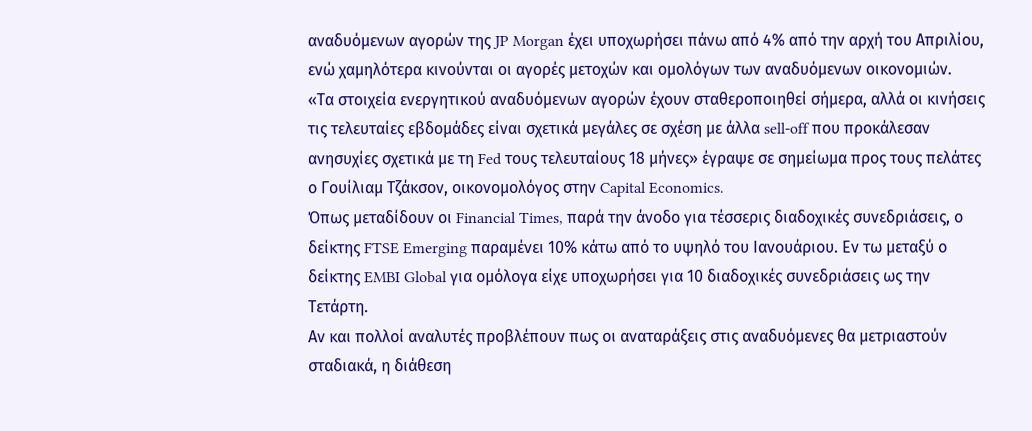αναδυόμενων αγορών της JP Morgan έχει υποχωρήσει πάνω από 4% από την αρχή του Απριλίου, ενώ χαμηλότερα κινούνται οι αγορές μετοχών και ομολόγων των αναδυόμενων οικονομιών.
«Τα στοιχεία ενεργητικού αναδυόμενων αγορών έχουν σταθεροποιηθεί σήμερα, αλλά οι κινήσεις τις τελευταίες εβδομάδες είναι σχετικά μεγάλες σε σχέση με άλλα sell-off που προκάλεσαν ανησυχίες σχετικά με τη Fed τους τελευταίους 18 μήνες» έγραψε σε σημείωμα προς τους πελάτες ο Γουίλιαμ Τζάκσον, οικονομολόγος στην Capital Economics.
Όπως μεταδίδουν οι Financial Times, παρά την άνοδο για τέσσερις διαδοχικές συνεδριάσεις, ο δείκτης FTSE Emerging παραμένει 10% κάτω από το υψηλό του Ιανουάριου. Εν τω μεταξύ ο δείκτης EMBI Global για ομόλογα είχε υποχωρήσει για 10 διαδοχικές συνεδριάσεις ως την Τετάρτη.
Αν και πολλοί αναλυτές προβλέπουν πως οι αναταράξεις στις αναδυόμενες θα μετριαστούν σταδιακά, η διάθεση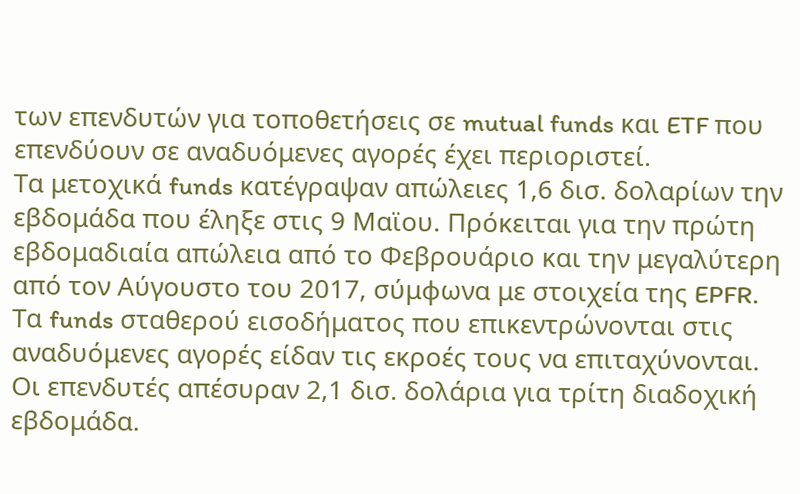των επενδυτών για τοποθετήσεις σε mutual funds και ETF που επενδύουν σε αναδυόμενες αγορές έχει περιοριστεί.
Τα μετοχικά funds κατέγραψαν απώλειες 1,6 δισ. δολαρίων την εβδομάδα που έληξε στις 9 Μαϊου. Πρόκειται για την πρώτη εβδομαδιαία απώλεια από το Φεβρουάριο και την μεγαλύτερη από τον Αύγουστο του 2017, σύμφωνα με στοιχεία της EPFR.
Τα funds σταθερού εισοδήματος που επικεντρώνονται στις αναδυόμενες αγορές είδαν τις εκροές τους να επιταχύνονται. Οι επενδυτές απέσυραν 2,1 δισ. δολάρια για τρίτη διαδοχική εβδομάδα.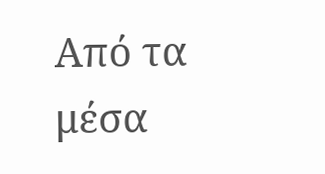Από τα μέσα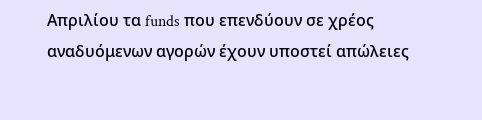Απριλίου τα funds που επενδύουν σε χρέος αναδυόμενων αγορών έχουν υποστεί απώλειες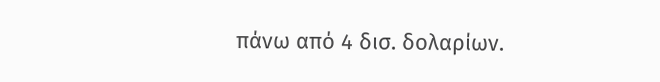πάνω από 4 δισ. δολαρίων.